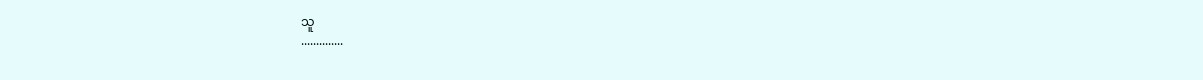သူ
..............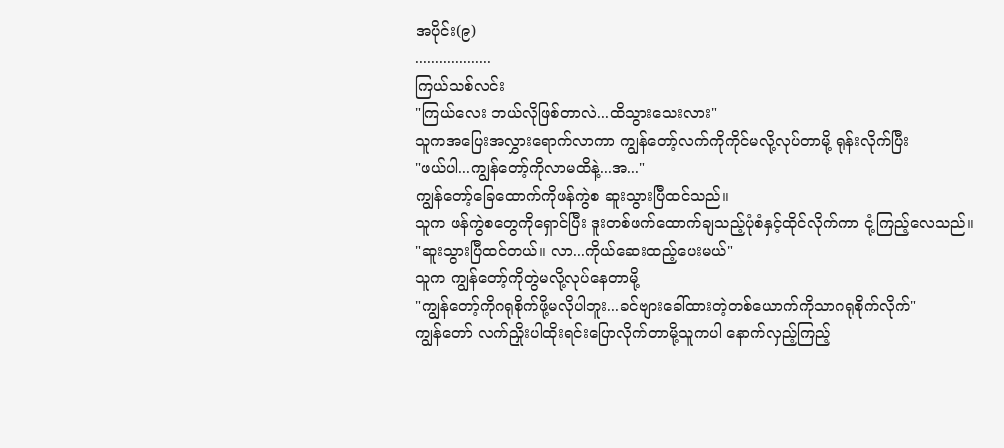အပိုင်း(၉)
...................
ကြယ်သစ်လင်း
"ကြယ်လေး ဘယ်လိုဖြစ်တာလဲ...ထိသွားသေးလား"
သူကအပြေးအလွှားရောက်လာကာ ကျွန်တော့်လက်ကိုကိုင်မလို့လုပ်တာမို့ ရုန်းလိုက်ပြီး
"ဖယ်ပါ...ကျွန်တော့်ကိုလာမထိနဲ့...အ..."
ကျွန်တော့်ခြေထောက်ကိုဖန်ကွဲစ ဆူးသွားပြီထင်သည်။
သူက ဖန်ကွဲစတွေကိုရှောင်ပြီး ဒူးတစ်ဖက်ထောက်ချသည့်ပုံစံနှင့်ထိုင်လိုက်ကာ ငုံ့ကြည့်လေသည်။
"ဆူးသွားပြီထင်တယ်။ လာ...ကိုယ်ဆေးထည့်ပေးမယ်"
သူက ကျွန်တော့်ကိုတွဲမလို့လုပ်နေတာမို့
"ကျွန်တော့်ကိုဂရုစိုက်ဖို့မလိုပါဘူး...ခင်ဗျားခေါ်ထားတဲ့တစ်ယောက်ကိုသာဂရုစိုက်လိုက်"
ကျွန်တော် လက်ညှိုးပါထိုးရင်းပြောလိုက်တာမို့သူကပါ နောက်လှည့်ကြည့်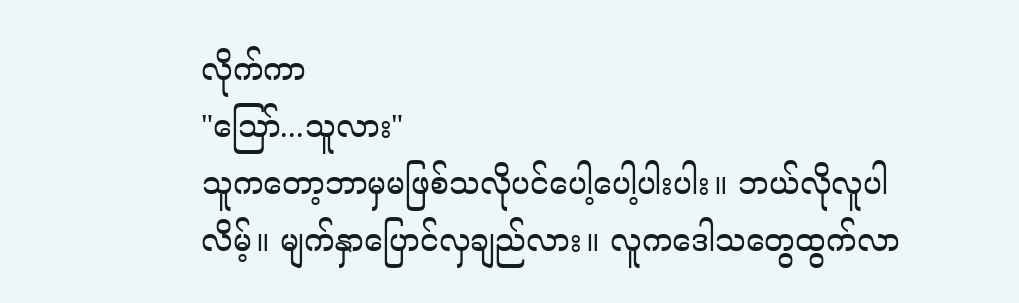လိုက်ကာ
"သြော်...သူလား"
သူကတော့ဘာမှမဖြစ်သလိုပင်ပေါ့ပေါ့ပါးပါး။ ဘယ်လိုလူပါလိမ့်။ မျက်နှာပြောင်လှချည်လား။ လူကဒေါသတွေထွက်လာ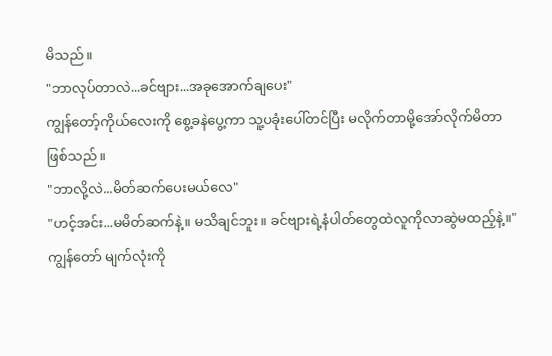မိသည်။
"ဘာလုပ်တာလဲ...ခင်ဗျား...အခုအောက်ချပေး"
ကျွန်တော့်ကိုယ်လေးကို စွေ့ခနဲပွေ့ကာ သူ့ပခုံးပေါ်တင်ပြီး မလိုက်တာမို့အော်လိုက်မိတာဖြစ်သည်။
"ဘာလို့လဲ...မိတ်ဆက်ပေးမယ်လေ"
"ဟင့်အင်း...မမိတ်ဆက်နဲ့။ မသိချင်ဘူး။ ခင်ဗျားရဲ့နံပါတ်တွေထဲလူကိုလာဆွဲမထည့်နဲ့။"
ကျွန်တော် မျက်လုံးကို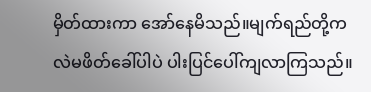မှိတ်ထားကာ အော်နေမိသည်။မျက်ရည်တို့ကလဲမဖိတ်ခေါ်ပါပဲ ပါးပြင်ပေါ်ကျလာကြသည်။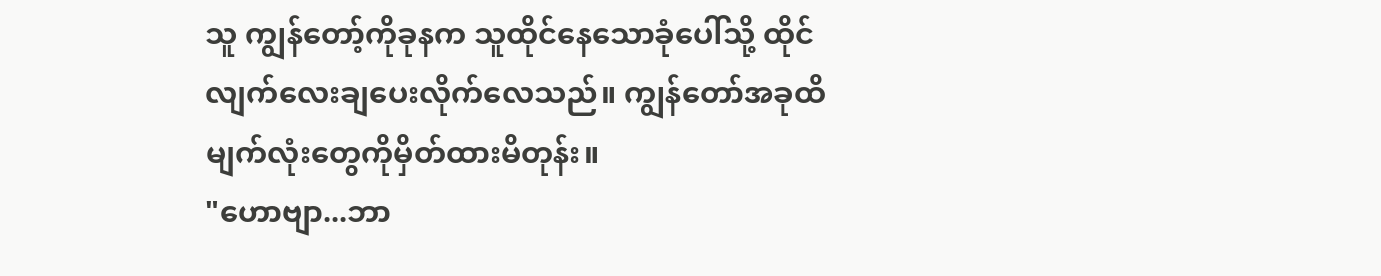သူ ကျွန်တော့်ကိုခုနက သူထိုင်နေသောခုံပေါ်သို့ ထိုင်လျက်လေးချပေးလိုက်လေသည်။ ကျွန်တော်အခုထိမျက်လုံးတွေကိုမှိတ်ထားမိတုန်း။
"ဟောဗျာ...ဘာ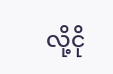လို့ငို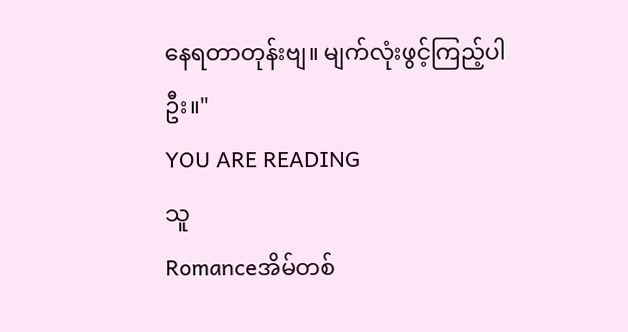နေရတာတုန်းဗျ။ မျက်လုံးဖွင့်ကြည့်ပါဦး။"
YOU ARE READING
သူ
Romanceအိမ်တစ်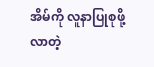အိမ်ကို လူနာပြုစုဖို့ လာတဲ့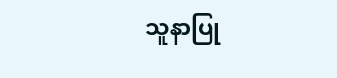သူနာပြု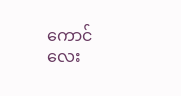ကောင်လေး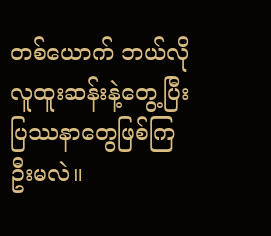တစ်ယောက် ဘယ်လိုလူထူးဆန်းနဲ့တွေ့ပြီး ပြဿနာတွေဖြစ်ကြဦးမလဲ။